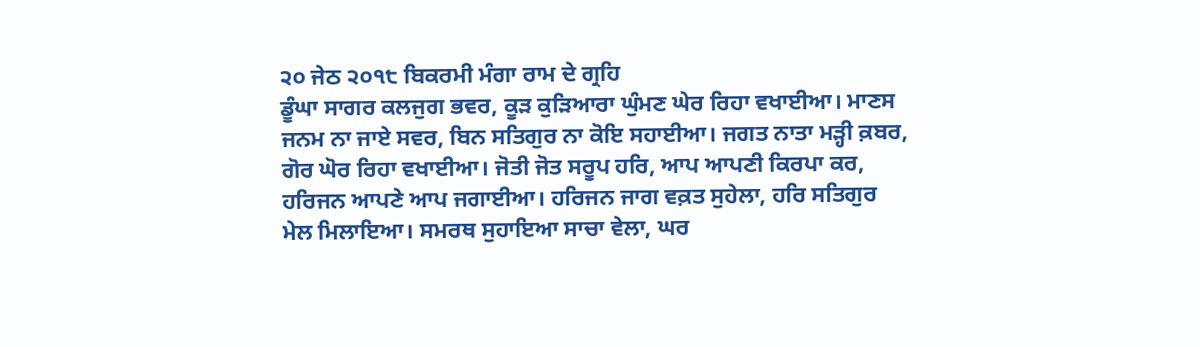੨੦ ਜੇਠ ੨੦੧੮ ਬਿਕਰਮੀ ਮੰਗਾ ਰਾਮ ਦੇ ਗ੍ਰਹਿ
ਡੂੰਘਾ ਸਾਗਰ ਕਲਜੁਗ ਭਵਰ, ਕੂੜ ਕੁੜਿਆਰਾ ਘੁੰਮਣ ਘੇਰ ਰਿਹਾ ਵਖਾਈਆ। ਮਾਣਸ ਜਨਮ ਨਾ ਜਾਏ ਸਵਰ, ਬਿਨ ਸਤਿਗੁਰ ਨਾ ਕੋਇ ਸਹਾਈਆ। ਜਗਤ ਨਾਤਾ ਮੜ੍ਹੀ ਕ਼ਬਰ, ਗੋਰ ਘੋਰ ਰਿਹਾ ਵਖਾਈਆ। ਜੋਤੀ ਜੋਤ ਸਰੂਪ ਹਰਿ, ਆਪ ਆਪਣੀ ਕਿਰਪਾ ਕਰ, ਹਰਿਜਨ ਆਪਣੇ ਆਪ ਜਗਾਈਆ। ਹਰਿਜਨ ਜਾਗ ਵਕ਼ਤ ਸੁਹੇਲਾ, ਹਰਿ ਸਤਿਗੁਰ ਮੇਲ ਮਿਲਾਇਆ। ਸਮਰਥ ਸੁਹਾਇਆ ਸਾਚਾ ਵੇਲਾ, ਘਰ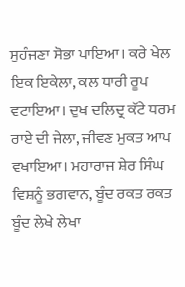ਸੁਹੰਜਣਾ ਸੋਭਾ ਪਾਇਆ। ਕਰੇ ਖੇਲ ਇਕ ਇਕੇਲਾ, ਕਲ ਧਾਰੀ ਰੂਪ ਵਟਾਇਆ। ਦੁਖ ਦਲਿਦ੍ਰ ਕੱਟੇ ਧਰਮ ਰਾਏ ਦੀ ਜੇਲਾ, ਜੀਵਣ ਮੁਕਤ ਆਪ ਵਖਾਇਆ। ਮਹਾਰਾਜ ਸ਼ੇਰ ਸਿੰਘ ਵਿਸ਼ਨੂੰ ਭਗਵਾਨ, ਬੂੰਦ ਰਕਤ ਰਕਤ ਬੂੰਦ ਲੇਖੇ ਲੇਖਾ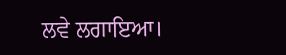ਲਵੇ ਲਗਾਇਆ।